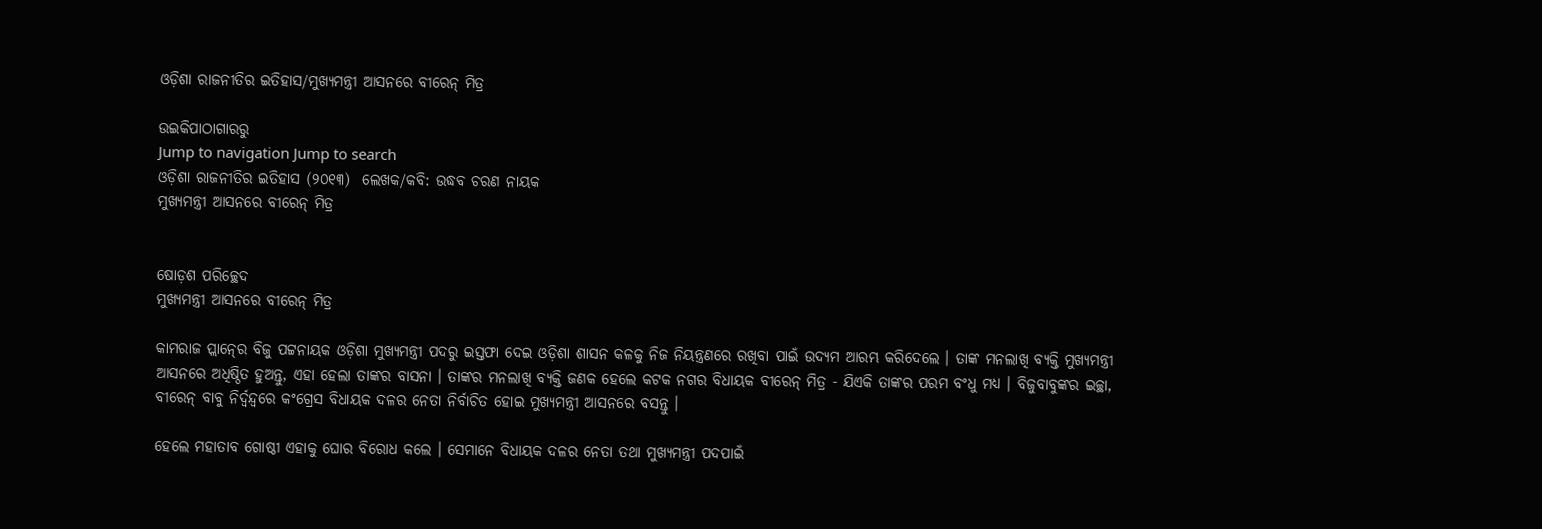ଓଡ଼ିଶା ରାଜନୀତିର ଇତିହାସ/ମୁଖ୍ୟମନ୍ତ୍ରୀ ଆସନରେ ବୀରେନ୍‍ ମିତ୍ର

ଉଇକିପାଠାଗାର‌ରୁ
Jump to navigation Jump to search
ଓଡ଼ିଶା ରାଜନୀତିର ଇତିହାସ (୨୦୧୩)  ଲେଖକ/କବି: ଉଦ୍ଧବ ଚରଣ ନାୟକ
ମୁଖ୍ୟମନ୍ତ୍ରୀ ଆସନରେ ବୀରେନ୍‍ ମିତ୍ର


ଷୋଡ଼ଶ ପରିଚ୍ଛେଦ
ମୁଖ୍ୟମନ୍ତ୍ରୀ ଆସନରେ ବୀରେନ୍‍ ମିତ୍ର

କାମରାଜ ପ୍ଲାନ୍‍ରେ ବିଜୁ ପଟ୍ଟନାୟକ ଓଡ଼ିଶା ମୁଖ୍ୟମନ୍ତ୍ରୀ ପଦରୁ ଇସ୍ତଫା ଦେଇ ଓଡ଼ିଶା ଶାସନ କଳକୁ ନିଜ ନିୟନ୍ତ୍ରଣରେ ରଖିବା ପାଇଁ ଉଦ୍ୟମ ଆରମ୍ଭ କରିଦେଲେ । ତାଙ୍କ ମନଲାଖି ବ୍ୟକ୍ତି ମୁଖ୍ୟମନ୍ତ୍ରୀ ଆସନରେ ଅଧିଷ୍ଠିତ ହୁଅନ୍ତୁ, ଏହା ହେଲା ତାଙ୍କର ବାସନା । ତାଙ୍କର ମନଲାଖି ବ୍ୟକ୍ତି ଜଣକ ହେଲେ କଟକ ନଗର ବିଧାୟକ ବୀରେନ୍‍ ମିତ୍ର - ଯିଏକି ତାଙ୍କର ପରମ ବଂଧୁ ମଧ୍ୟ । ବିଜୁବାବୁଙ୍କର ଇଚ୍ଛା, ବୀରେନ୍‍ ବାବୁ ନିର୍ଦ୍ୱନ୍ଦ୍ୱରେ କଂଗ୍ରେସ ବିଧାୟକ ଦଳର ନେତା ନିର୍ବାଚିତ ହୋଇ ମୁଖ୍ୟମନ୍ତ୍ରୀ ଆସନରେ ବସନ୍ତୁ ।

ହେଲେ ମହାତାବ ଗୋଷ୍ଠୀ ଏହାକୁ ଘୋର ବିରୋଧ କଲେ । ସେମାନେ ବିଧାୟକ ଦଳର ନେତା ତଥା ମୁଖ୍ୟମନ୍ତ୍ରୀ ପଦପାଇଁ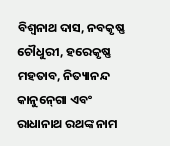ବିଶ୍ୱନାଥ ଦାସ, ନବକୃଷ୍ଣ ଚୌଧୁରୀ, ହରେକୃଷ୍ଣ ମହତାବ, ନିତ୍ୟାନନ୍ଦ କାନୁନ୍‍ଗୋ ଏବଂ ରାଧାନାଥ ରଥଙ୍କ ନାମ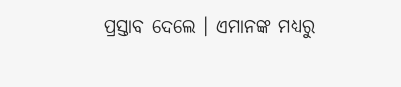ପ୍ରସ୍ତାବ ଦେଲେ । ଏମାନଙ୍କ ମଧ୍ୟରୁ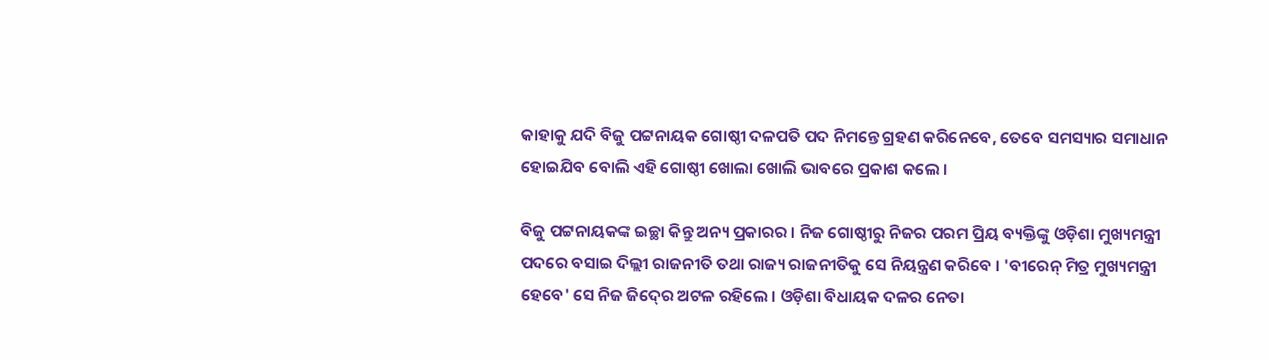କାହାକୁ ଯଦି ବିଜୁ ପଟ୍ଟନାୟକ ଗୋଷ୍ଠୀ ଦଳପତି ପଦ ନିମନ୍ତେ ଗ୍ରହଣ କରିନେବେ, ତେବେ ସମସ୍ୟାର ସମାଧାନ ହୋଇଯିବ ବୋଲି ଏହି ଗୋଷ୍ଠୀ ଖୋଲା ଖୋଲି ଭାବରେ ପ୍ରକାଶ କଲେ ।

ବିଜୁ ପଟ୍ଟନାୟକଙ୍କ ଇଚ୍ଛା କିନ୍ତୁ ଅନ୍ୟ ପ୍ରକାରର । ନିଜ ଗୋଷ୍ଠୀରୁ ନିଜର ପରମ ପ୍ରିୟ ବ୍ୟକ୍ତିଙ୍କୁ ଓଡ଼ିଶା ମୁଖ୍ୟମନ୍ତ୍ରୀ ପଦରେ ବସାଇ ଦିଲ୍ଲୀ ରାଜନୀତି ତ‌ଥା ରାଜ୍ୟ ରାଜନୀତିକୁ ସେ ନିୟନ୍ତ୍ରଣ କରିବେ । 'ବୀରେନ୍‍ ମିତ୍ର ମୁଖ୍ୟମନ୍ତ୍ରୀ ହେବେ' ସେ ନିଜ ଜିଦ୍‍ରେ ଅଟଳ ରହିଲେ । ଓଡ଼ିଶା ବିଧାୟକ ଦଳର ନେତା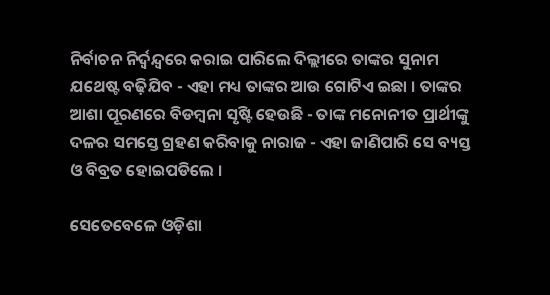ନିର୍ବାଚନ ନିର୍ଦ୍ୱନ୍ଦ୍ୱରେ କରାଇ ପାରିଲେ ଦିଲ୍ଲୀରେ ତାଙ୍କର ସୁନାମ ଯଥେଷ୍ଟ ବଢ଼ିଯିବ - ଏହା ମଧ୍ୟ ତାଙ୍କର ଆଉ ଗୋଟିଏ ଇଛା । ତାଙ୍କର ଆଶା ପୂରଣରେ ବିଡମ୍ବନା ସୃଷ୍ଟି ହେଉଛି - ତାଙ୍କ ମନୋନୀତ ପ୍ରାର୍ଥୀଙ୍କୁ ଦଳର ସମସ୍ତେ ଗ୍ରହଣ କରିବାକୁ ନାରାଜ - ଏହା ଜାଣିପାରି ସେ ବ୍ୟସ୍ତ ଓ ବିବ୍ରତ ହୋଇପଡିଲେ ।

ସେତେବେଳେ ଓଡ଼ିଶା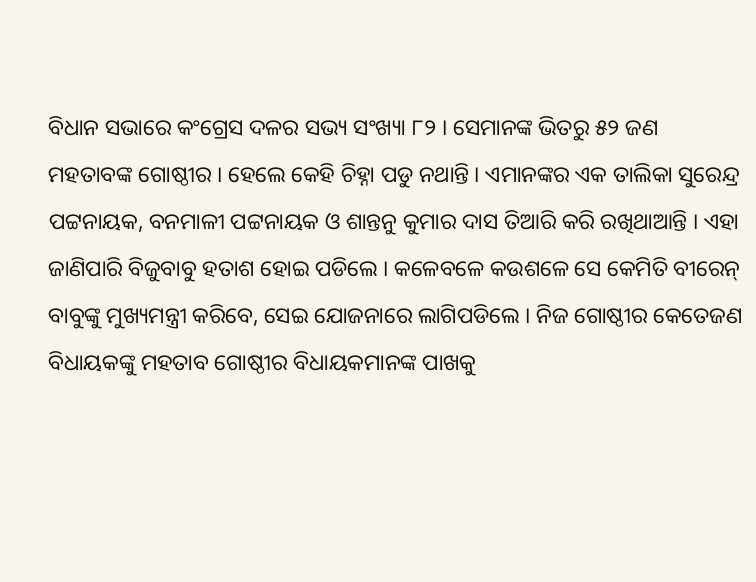ବିଧାନ ସଭାରେ କଂଗ୍ରେସ ଦଳର ସଭ୍ୟ ସଂଖ୍ୟା ୮୨ । ସେମାନଙ୍କ ଭିତରୁ ୫୨ ଜଣ ମହତାବଙ୍କ ଗୋଷ୍ଠୀର । ହେଲେ କେହି ଚିହ୍ନା ପଡୁ ନଥାନ୍ତି । ଏମାନଙ୍କର ଏକ ତାଲିକା ସୁରେନ୍ଦ୍ର ପଟ୍ଟନାୟକ, ବନମାଳୀ ପଟ୍ଟନାୟକ ଓ ଶାନ୍ତନୁ କୁମାର ଦାସ ତିଆରି କରି ରଖିଥାଆନ୍ତି । ଏହା ଜାଣିପାରି ବିଜୁବାବୁ ହତାଶ ହୋଇ ପଡିଲେ । କଳେବଳେ କଉଶଳେ ସେ କେମିତି ବୀରେନ୍‍ ବାବୁଙ୍କୁ ମୁଖ୍ୟମନ୍ତ୍ରୀ କରିବେ, ସେଇ ଯୋଜନାରେ ଲାଗିପଡିଲେ । ନିଜ ଗୋଷ୍ଠୀର କେତେଜଣ ବିଧାୟକଙ୍କୁ ମହତାବ ଗୋଷ୍ଠୀର ବିଧାୟକମାନଙ୍କ ପାଖକୁ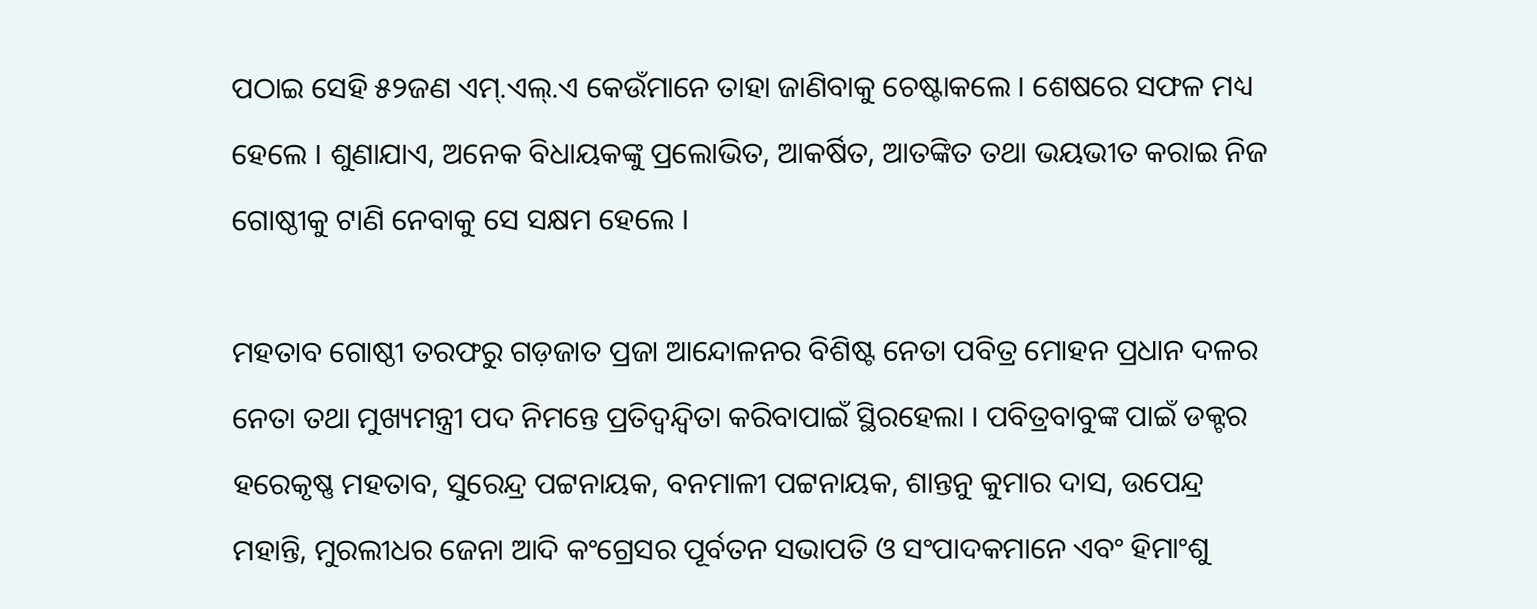ପଠାଇ ସେହି ୫୨ଜଣ ଏମ୍‍.ଏଲ୍‍.ଏ କେଉଁମାନେ ତାହା ଜାଣିବାକୁ ଚେଷ୍ଟାକଲେ । ଶେଷରେ ସଫଳ ମଧ୍ୟ ହେଲେ । ଶୁଣାଯାଏ, ଅନେକ ବିଧାୟକଙ୍କୁ ପ୍ରଲୋଭିତ, ଆକର୍ଷିତ, ଆତଙ୍କିତ ତ‌ଥା ଭୟଭୀତ କରାଇ ନିଜ ଗୋଷ୍ଠୀକୁ ଟାଣି ନେବାକୁ ସେ ସକ୍ଷମ ହେଲେ ।

ମହତାବ ଗୋଷ୍ଠୀ ତରଫରୁ ଗଡ଼ଜାତ ପ୍ରଜା ଆନ୍ଦୋଳନର ବିଶିଷ୍ଟ ନେତା ପବିତ୍ର ମୋହନ ପ୍ରଧାନ ଦଳର ନେତା ତ‌ଥା ମୁଖ୍ୟମନ୍ତ୍ରୀ ପଦ ନିମନ୍ତେ ପ୍ରତିଦ୍ୱନ୍ଦ୍ୱିତା କରିବାପାଇଁ ସ୍ଥିରହେଲା । ପବିତ୍ରବାବୁଙ୍କ ପାଇଁ ଡକ୍ଟର ହରେକୃଷ୍ଣ ମହତାବ, ସୁରେନ୍ଦ୍ର ପଟ୍ଟନାୟକ, ବନମାଳୀ ପଟ୍ଟନାୟକ, ଶାନ୍ତନୁ କୁମାର ଦାସ, ଉପେନ୍ଦ୍ର ମହାନ୍ତି, ମୁରଲୀଧର ଜେନା ଆଦି କଂଗ୍ରେସର ପୂର୍ବତନ ସଭାପତି ଓ ସଂପାଦକମାନେ ଏବଂ ହିମାଂଶୁ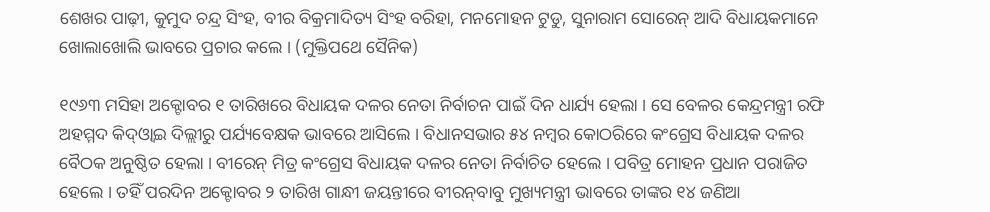ଶେଖର ପାଢ଼ୀ, କୁମୁଦ ଚନ୍ଦ୍ର ସିଂହ, ବୀର ବିକ୍ରମାଦିତ୍ୟ ସିଂହ ବରିହା, ମନମୋହନ ଟୁଡୁ, ସୁନାରାମ ସୋରେନ୍‍ ଆଦି ବିଧାୟକମାନେ ଖୋଲାଖୋଲି ଭାବରେ ପ୍ରଚାର କଲେ । (ମୁକ୍ତିପଥେ ସୈନିକ)

୧୯୬୩ ମସିହା ଅକ୍ଟୋବର ୧ ତାରିଖରେ ବିଧାୟକ ଦଳର ନେତା ନିର୍ବାଚନ ପାଇଁ ଦିନ ଧାର୍ଯ୍ୟ ହେଲା । ସେ ବେଳର କେନ୍ଦ୍ରମନ୍ତ୍ରୀ ରଫି ଅହମ୍ମଦ କିଦ୍‍ଓ୍ୱାଇ ଦିଲ୍ଲୀରୁ ପର୍ଯ୍ୟବେକ୍ଷକ ଭାବରେ ଆସିଲେ । ବିଧାନସଭାର ୫୪ ନମ୍ବର କୋଠରିରେ କଂଗ୍ରେସ ବିଧାୟକ ଦଳର ବୈଠକ ଅନୁଷ୍ଠିତ ହେଲା । ବୀରେନ୍‍ ମିତ୍ର କଂଗ୍ରେସ ବିଧାୟକ ଦଳର ନେତା ନିର୍ବାଚିତ ହେଲେ । ପବିତ୍ର ମୋହନ ପ୍ରଧାନ ପରାଜିତ ହେଲେ । ତହିଁ ପରଦିନ ଅକ୍ଟୋବର ୨ ତାରିଖ ଗାନ୍ଧୀ ଜୟନ୍ତୀରେ ବୀରନ୍‍ବାବୁ ମୁଖ୍ୟମନ୍ତ୍ରୀ ଭାବରେ ତାଙ୍କର ୧୪ ଜଣିଆ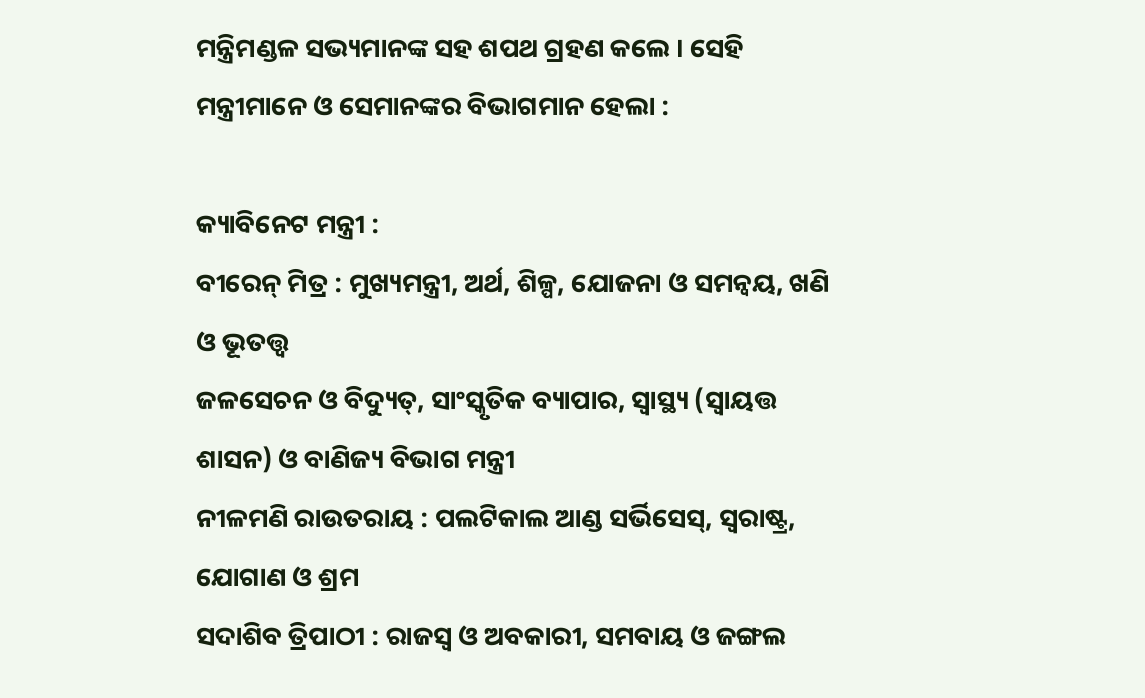ମନ୍ତ୍ରିମଣ୍ଡଳ ସଭ୍ୟମାନଙ୍କ ସହ ଶପଥ ଗ୍ରହଣ କଲେ । ସେହି ମନ୍ତ୍ରୀମାନେ ଓ ସେମାନଙ୍କର ବିଭାଗମାନ ହେଲା :

କ୍ୟାବିନେଟ ମନ୍ତ୍ରୀ :
ବୀରେନ୍‍ ମିତ୍ର : ମୁଖ୍ୟମନ୍ତ୍ରୀ, ଅର୍ଥ, ଶିଳ୍ପ, ଯୋଜନା ଓ ସମନ୍ୱୟ, ଖଣି ଓ ଭୂତ‌ତ୍ତ୍ୱ
ଜଳସେଚନ ଓ ବିଦ୍ୟୁତ୍‍, ସାଂସ୍କୃତିକ ବ୍ୟାପାର, ସ୍ୱାସ୍ଥ୍ୟ (ସ୍ୱାୟତ୍ତ
ଶାସନ) ଓ ବାଣିଜ୍ୟ ବିଭାଗ ମନ୍ତ୍ରୀ
ନୀଳମଣି ରାଉତରାୟ : ପଲଟିକାଲ ଆଣ୍ଡ ସର୍ଭିସେସ୍‍, ସ୍ୱରାଷ୍ଟ୍ର, ଯୋଗାଣ ଓ ଶ୍ରମ
ସଦାଶିବ ତ୍ରିପାଠୀ : ରାଜସ୍ୱ ଓ ଅବକାରୀ, ସମବାୟ ଓ ଜଙ୍ଗଲ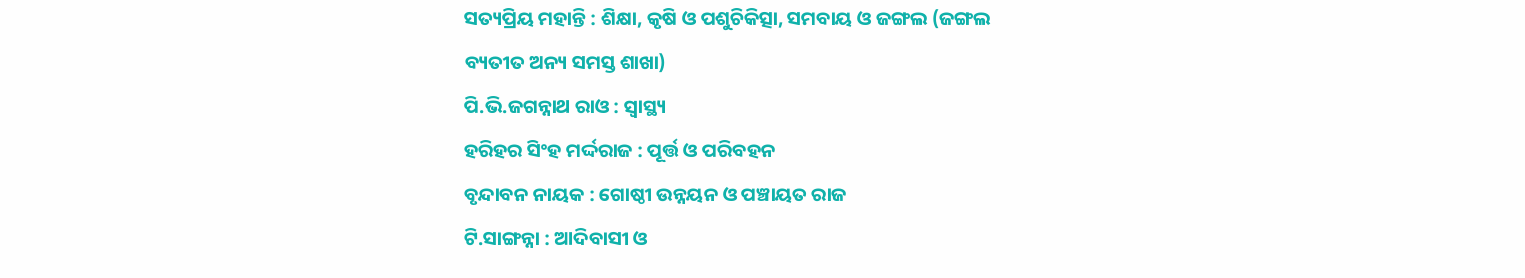ସତ୍ୟପ୍ରିୟ ମହାନ୍ତି : ଶିକ୍ଷା, କୃଷି ଓ ପଶୁଚିକିତ୍ସା, ସମବାୟ ଓ ଜଙ୍ଗଲ (ଜଙ୍ଗଲ
ବ୍ୟତୀତ ଅନ୍ୟ ସମସ୍ତ ଶାଖା)
ପି.ଭି.ଜଗନ୍ନାଥ ରାଓ : ସ୍ୱାସ୍ଥ୍ୟ
ହରିହର ସିଂହ ମର୍ଦ୍ଦରାଜ : ପୂର୍ତ୍ତ ଓ ପରିବହନ
ବୃନ୍ଦାବନ ନାୟକ : ଗୋଷ୍ଠୀ ଉନ୍ନୟନ ଓ ପଞ୍ଚାୟତ ରାଜ
ଟି.ସାଙ୍ଗନ୍ନା : ଆଦିବାସୀ ଓ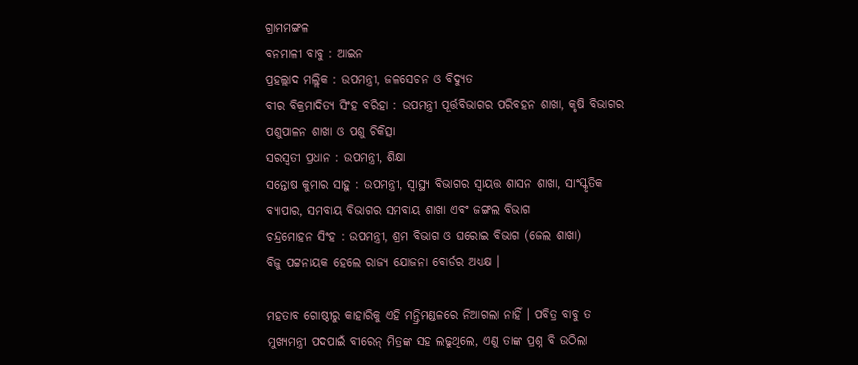ଗ୍ରାମମଙ୍ଗଳ
ବନମାଳୀ ବାବୁ : ଆଇନ
ପ୍ରହଲ୍ଲାଦ ମଲ୍ଲିକ : ଉପମନ୍ତ୍ରୀ, ଜଳସେଚନ ଓ ବିଦ୍ୟୁତ
ବୀର ବିକ୍ରମାଦିତ୍ୟ ସିଂହ ବରିହା : ଉପମନ୍ତ୍ରୀ ପୂର୍ତ୍ତବିଭାଗର ପରିବହନ ଶାଖା, କୃଷି ବିଭାଗର
ପଶୁପାଳନ ଶାଖା ଓ ପଶୁ ଚିକିତ୍ସା
ସରସ୍ୱତୀ ପ୍ରଧାନ : ଉପମନ୍ତ୍ରୀ, ଶିକ୍ଷା
ସନ୍ତୋଷ କୁମାର ସାହୁ : ଉପମନ୍ତ୍ରୀ, ସ୍ୱାସ୍ଥ୍ୟ ବିଭାଗର ସ୍ୱାୟତ୍ତ ଶାସନ ଶାଖା, ସାଂସ୍କୃତିକ
ବ୍ୟାପାର, ସମବାୟ ବିଭାଗର ସମବାୟ ଶାଖା ଏବଂ ଜଙ୍ଗଲ ବିଭାଗ
ଚନ୍ଦ୍ରମୋହନ ସିଂହ : ଉପମନ୍ତ୍ରୀ, ଶ୍ରମ ବିଭାଗ ଓ ଘରୋଇ ବିଭାଗ (ଜେଲ ଶାଖା)
ବିଜୁ ପଟ୍ଟନାୟକ ହେଲେ ରାଜ୍ୟ ଯୋଜନା ବୋର୍ଡର ଅଧ୍ୟକ୍ଷ ।

ମହତାବ ଗୋଷ୍ଠୀରୁ କାହାରିକୁ ଏହି ମନ୍ତ୍ରିମଣ୍ଡଳରେ ନିଆଗଲା ନାହିଁ । ପବିତ୍ର ବାବୁ ତ ମୁଖ୍ୟମନ୍ତ୍ରୀ ପଦପାଇଁ ବୀରେନ୍‍ ମିତ୍ରଙ୍କ ସହ ଲଢୁଥିଲେ, ଏଣୁ ତାଙ୍କ ପ୍ରଶ୍ନ ବି ଉଠିଲା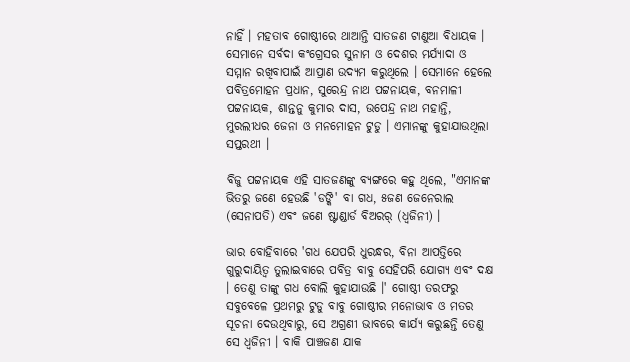ନାହିଁ । ମହତାବ ଗୋଷ୍ଠୀରେ ଥାଆନ୍ତି ସାତଜଣ ଟାଣୁଆ ବିଧାୟକ । ସେମାନେ ସର୍ବଦା କଂଗ୍ରେସର ସୁନାମ ଓ ଦେଶର ମର୍ଯ୍ୟାଦା ଓ ସମ୍ମାନ ରଖିବାପାଇଁ ଆପ୍ରାଣ ଉଦ୍ୟମ କରୁଥିଲେ । ସେମାନେ ହେଲେ ପବିତ୍ରମୋହନ ପ୍ରଧାନ, ସୁରେନ୍ଦ୍ର ନାଥ ପଟ୍ଟନାୟକ, ବନମାଳୀ ପଟ୍ଟନାୟକ, ଶାନ୍ତନୁ କୁମାର ଦାସ, ଉପେନ୍ଦ୍ର ନାଥ ମହାନ୍ତି, ମୁରଲୀଧର ଜେନା ଓ ମନମୋହନ ଟୁଡୁ । ଏମାନଙ୍କୁ କୁହାଯାଉଥିଲା ସପ୍ତରଥୀ ।

ବିଜୁ ପଟ୍ଟନାୟକ ଏହି ସାତଜଣଙ୍କୁ ବ୍ୟଙ୍ଗରେ କହୁ ଥିଲେ, "ଏମାନଙ୍କ ଭିତରୁ ଜଣେ ହେଉଛି 'ଡଙ୍କି' ବା ଗଧ, ୫ଜଣ ଜେନେରାଲ (ସେନାପତି) ଏବଂ ଜଣେ ଷ୍ଟାଣ୍ଡାର୍ଡ ବିଅରର୍‍ (ଧ୍ୱଜିନୀ) ।

ଭାର ବୋହିବାରେ 'ଗଧ ଯେପରି ଧୁରନ୍ଧର, ବିନା ଆପତ୍ତିରେ ଗୁରୁଦାୟିତ୍ୱ ତୁଲାଇବାରେ ପବିତ୍ର ବାବୁ ସେହିପରି ଯୋଗ୍ୟ ଏବଂ ଦକ୍ଷ । ତେଣୁ ତାଙ୍କୁ ଗଧ ବୋଲି କୁହାଯାଉଛି ।' ଗୋଷ୍ଠୀ ତରଫରୁ ସବୁବେଳେ ପ୍ରଥମରୁ ଟୁଡୁ ବାବୁ ଗୋଷ୍ଠୀର ମନୋଭାବ ଓ ମତର ସୂଚନା ଦେଉଥିବାରୁ, ସେ ଅଗ୍ରଣୀ ଭାବରେ କାର୍ଯ୍ୟ କରୁଛନ୍ତି ତେଣୁ ସେ ଧ୍ୱଜିନୀ । ବାକି ପାଞ୍ଚଜଣ ଯାକ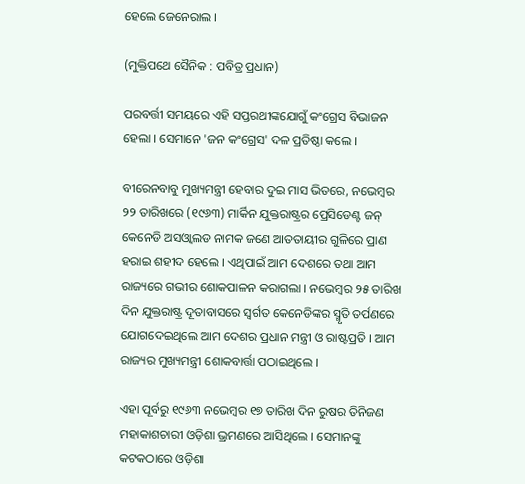ହେଲେ ଜେନେରାଲ ।

(ମୁକ୍ତିପଥେ ସୈନିକ : ପବିତ୍ର ପ୍ରଧାନ)

ପରବର୍ତ୍ତୀ ସମୟରେ ଏହି ସପ୍ତରଥୀଙ୍କଯୋଗୁଁ କଂଗ୍ରେସ ବିଭାଜନ ହେଲା । ସେମାନେ 'ଜନ କଂଗ୍ରେସ' ଦଳ ପ୍ରତିଷ୍ଠା କଲେ ।

ବୀରେନବାବୁ ମୁଖ୍ୟମନ୍ତ୍ରୀ ହେବାର ଦୁଇ ମାସ ଭିତରେ, ନଭେମ୍ବର ୨୨ ତାରିଖରେ (୧୯୬୩) ମାର୍କିନ ଯୁକ୍ତରାଷ୍ଟ୍ରର ପ୍ରେସିଡେଣ୍ଟ ଜନ୍‍ କେନେଡି ଅସଓ୍ୱାଲଡ ନାମକ ଜଣେ ଆତତାୟୀର ଗୁଳିରେ ପ୍ରାଣ ହରାଇ ଶହୀଦ ହେଲେ । ଏଥିପାଇଁ ଆମ ଦେଶରେ ତ‌ଥା ଆମ ରାଜ୍ୟରେ ଗଭୀର ଶୋକପାଳନ କରାଗଲା । ନଭେମ୍ବର ୨୫ ତାରିଖ ଦିନ ଯୁକ୍ତରାଷ୍ଟ୍ର ଦୂତାବାସରେ ସ୍ୱର୍ଗତ କେନେଡିଙ୍କର ସ୍ମୃତି ତର୍ପଣରେ ଯୋଗଦେଇଥିଲେ ଆମ ଦେଶର ପ୍ରଧାନ ମନ୍ତ୍ରୀ ଓ ରାଷ୍ଟପ୍ରତି । ଆମ ରାଜ୍ୟର ମୁଖ୍ୟମନ୍ତ୍ରୀ ଶୋକବାର୍ତ୍ତା ପଠାଇଥିଲେ ।

ଏହା ପୂର୍ବରୁ ୧୯୬୩ ନଭେମ୍ବର ୧୭ ତାରିଖ ଦିନ ରୁଷର ତିନିଜଣ ମହାକାଶଚାରୀ ଓଡ଼ିଶା ଭ୍ରମଣରେ ଆସିଥିଲେ । ସେମାନଙ୍କୁ କଟକଠାରେ ଓଡ଼ିଶା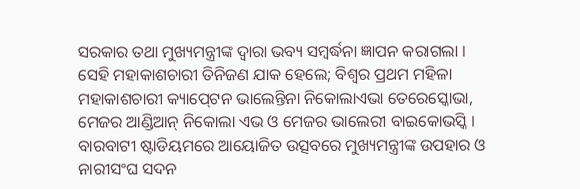ସରକାର ତ‌ଥା ମୁଖ୍ୟମନ୍ତ୍ରୀଙ୍କ ଦ୍ୱାରା ଭବ୍ୟ ସମ୍ବର୍ଦ୍ଧନା ଜ୍ଞାପନ କରାଗଲା । ସେହି ମହାକାଶଚାରୀ ତିନିଜଣ ଯାକ ହେଲେ; ବିଶ୍ୱର ପ୍ରଥମ ମହିଳା ମହାକାଶଚାରୀ କ୍ୟାପ୍‍ଟେନ ଭାଲେନ୍ତିନା ନିକୋଲାଏଭା ତେରେସ୍କୋଭା, ମେଜର ଆଣ୍ଡିଆନ୍‍ ନିକୋଲା ଏଭ ଓ ମେଜର ଭାଲେରୀ ବାଇକୋଭସ୍କି । ବାରବାଟୀ ଷ୍ଟାଡିୟମରେ ଆୟୋଜିତ ଉତ୍ସବରେ ମୁଖ୍ୟମନ୍ତ୍ରୀଙ୍କ ଉପହାର ଓ ନାରୀସଂଘ ସଦନ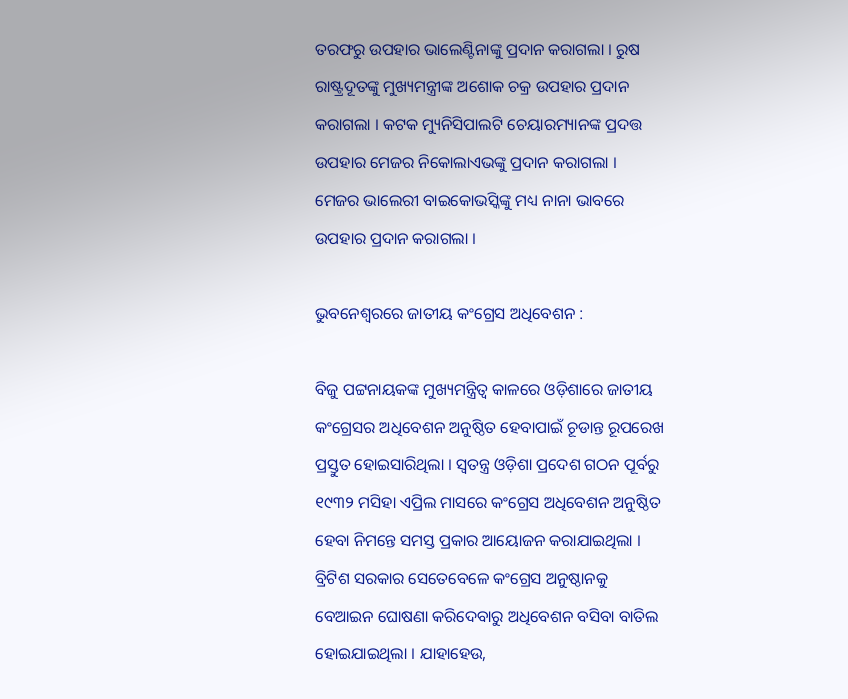ତରଫରୁ ଉପହାର ଭାଲେଣ୍ଟିନାଙ୍କୁ ପ୍ରଦାନ କରାଗଲା । ରୁଷ ରାଷ୍ଟ୍ରଦୂତଙ୍କୁ ମୁଖ୍ୟମନ୍ତ୍ରୀଙ୍କ ଅଶୋକ ଚକ୍ର ଉପହାର ପ୍ରଦାନ କରାଗଲା । କଟକ ମ୍ୟୁନିସିପାଲଟି ଚେୟାରମ୍ୟାନଙ୍କ ପ୍ରଦତ୍ତ ଉପହାର ମେଜର ନିକୋଲାଏଭଙ୍କୁ ପ୍ରଦାନ କରାଗଲା । ମେଜର ଭାଲେରୀ ବାଇକୋଭସ୍କିଙ୍କୁ ମଧ୍ୟ ନାନା ଭାବରେ ଉପହାର ପ୍ରଦାନ କରାଗଲା ।

ଭୁବନେଶ୍ୱରରେ ଜାତୀୟ କଂଗ୍ରେସ ଅଧିବେଶନ :

ବିଜୁ ପଟ୍ଟନାୟକଙ୍କ ମୁଖ୍ୟମନ୍ତ୍ରିତ୍ୱ କାଳରେ ଓଡ଼ିଶାରେ ଜାତୀୟ କଂଗ୍ରେସର ଅଧିବେଶନ ଅନୁଷ୍ଠିତ ହେବାପାଇଁ ଚୂଡାନ୍ତ ରୂପରେଖ ପ୍ରସ୍ତୁତ ହୋଇସାରିଥିଲା । ସ୍ୱତନ୍ତ୍ର ଓଡ଼ିଶା ପ୍ରଦେଶ ଗଠନ ପୂର୍ବରୁ ୧୯୩୨ ମସିହା ଏପ୍ରିଲ ମାସରେ କଂଗ୍ରେସ ଅଧିବେଶନ ଅନୁଷ୍ଠିତ ହେବା ନିମନ୍ତେ ସମସ୍ତ ପ୍ରକାର ଆୟୋଜନ କରାଯାଇଥିଲା । ବ୍ରିଟିଶ ସରକାର ସେତେବେଳେ କଂଗ୍ରେସ ଅନୁଷ୍ଠାନକୁ ବେଆଇନ ଘୋଷଣା କରିଦେବାରୁ ଅଧିବେଶନ ବସିବା ବାତିଲ ହୋଇଯାଇଥିଲା । ଯାହାହେଉ,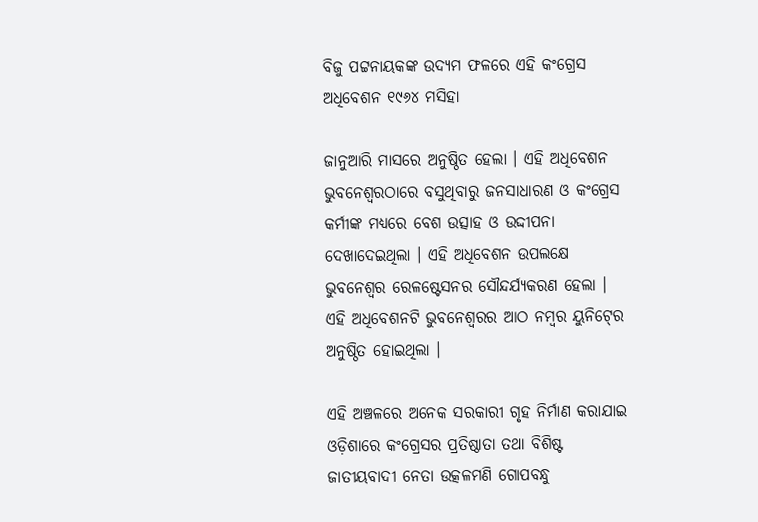ବିଜୁ ପଟ୍ଟନାୟକଙ୍କ ଉଦ୍ୟମ ଫଳରେ ଏହି କଂଗ୍ରେସ ଅଧିବେଶନ ୧୯୬୪ ମସିହା

ଜାନୁଆରି ମାସରେ ଅନୁଷ୍ଠିତ ହେଲା । ଏହି ଅଧିବେଶନ ଭୁବନେଶ୍ୱରଠାରେ ବସୁଥିବାରୁ ଜନସାଧାରଣ ଓ କଂଗ୍ରେସ କର୍ମୀଙ୍କ ମଧ୍ୟରେ ବେଶ ଉତ୍ସାହ ଓ ଉଦ୍ଦୀପନା ଦେଖାଦେଇଥିଲା । ଏହି ଅଧିବେଶନ ଉପଲକ୍ଷେ ଭୁବନେଶ୍ୱର ରେଳଷ୍ଟେସନର ସୌନ୍ଦର୍ଯ୍ୟକରଣ ହେଲା । ଏହି ଅଧିବେଶନଟି ଭୁବନେଶ୍ୱରର ଆଠ ନମ୍ବର ୟୁନିଟ୍‍ରେ ଅନୁଷ୍ଠିତ ହୋଇଥିଲା ।

ଏହି ଅଞ୍ଚଳରେ ଅନେକ ସରକାରୀ ଗୃହ ନିର୍ମାଣ କରାଯାଇ ଓଡ଼ିଶାରେ କଂଗ୍ରେସର ପ୍ରତିଷ୍ଠାତା ତ‌ଥା ବିଶିଷ୍ଟ ଜାତୀୟବାଦୀ ନେତା ଉତ୍କଳମଣି ଗୋପବନ୍ଧୁ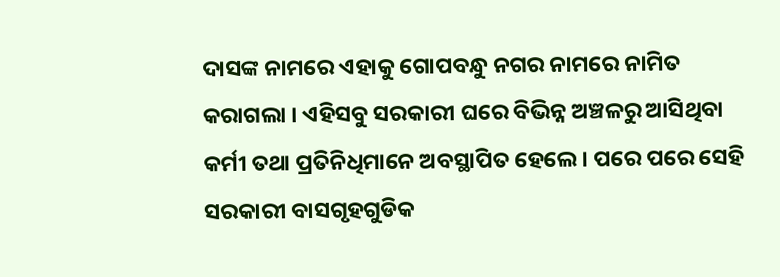ଦାସଙ୍କ ନାମରେ ଏହାକୁ ଗୋପବନ୍ଧୁ ନଗର ନାମରେ ନାମିତ କରାଗଲା । ଏହିସବୁ ସରକାରୀ ଘରେ ବିଭିନ୍ନ ଅଞ୍ଚଳରୁ ଆସିଥିବା କର୍ମୀ ତ‌ଥା ପ୍ରତିନିଧିମାନେ ଅବସ୍ଥାପିତ ହେଲେ । ପରେ ପରେ ସେହି ସରକାରୀ ବାସଗୃହଗୁଡିକ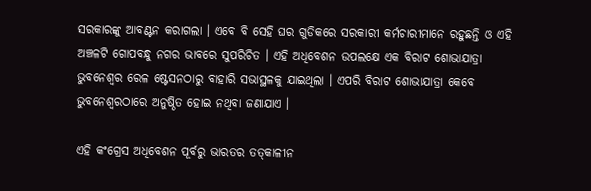ସରକାରଙ୍କୁ ଆବଣ୍ଟନ କରାଗଲା । ଏବେ ବି ସେହି ଘର ଗୁଡିକରେ ସରକାରୀ କର୍ମଚାରୀମାନେ ରହୁଛନ୍ତି ଓ ଏହି ଅଞ୍ଚଳଟି ଗୋପବନ୍ଧୁ ନଗର ଭାବରେ ସୁପରିଚିତ । ଏହି ଅଧିବେଶନ ଉପଲକ୍ଷେ ଏକ ବିରାଟ ଶୋଭାଯାତ୍ରା ଭୁବନେଶ୍ୱର ରେଳ ଷ୍ଟେସନଠାରୁ ବାହାରି ସଭାସ୍ଥଳକୁ ଯାଇଥିଲା । ଏପରି ବିରାଟ ଶୋଭାଯାତ୍ରା କେବେ ଭୁବନେଶ୍ୱରଠାରେ ଅନୁଷ୍ଠିତ ହୋଇ ନଥିବା ଜଣାଯାଏ ।

ଏହି କଂଗ୍ରେସ ଅଧିବେଶନ ପୂର୍ବରୁ ଭାରତର ତତ୍‍କାଳୀନ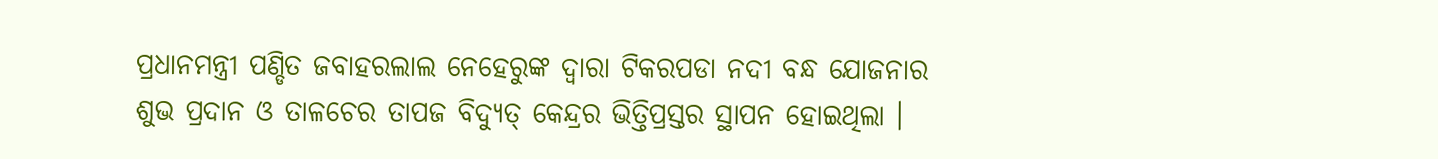ପ୍ରଧାନମନ୍ତ୍ରୀ ପଣ୍ଡିତ ଜବାହରଲାଲ ନେହେରୁଙ୍କ ଦ୍ୱାରା ଟିକରପଡା ନଦୀ ବନ୍ଧ ଯୋଜନାର ଶୁଭ ପ୍ରଦାନ ଓ ତାଳଚେର ତାପଜ ବିଦ୍ୟୁତ୍‍ କେନ୍ଦ୍ରର ଭିତ୍ତିପ୍ରସ୍ତର ସ୍ଥାପନ ହୋଇଥିଲା ।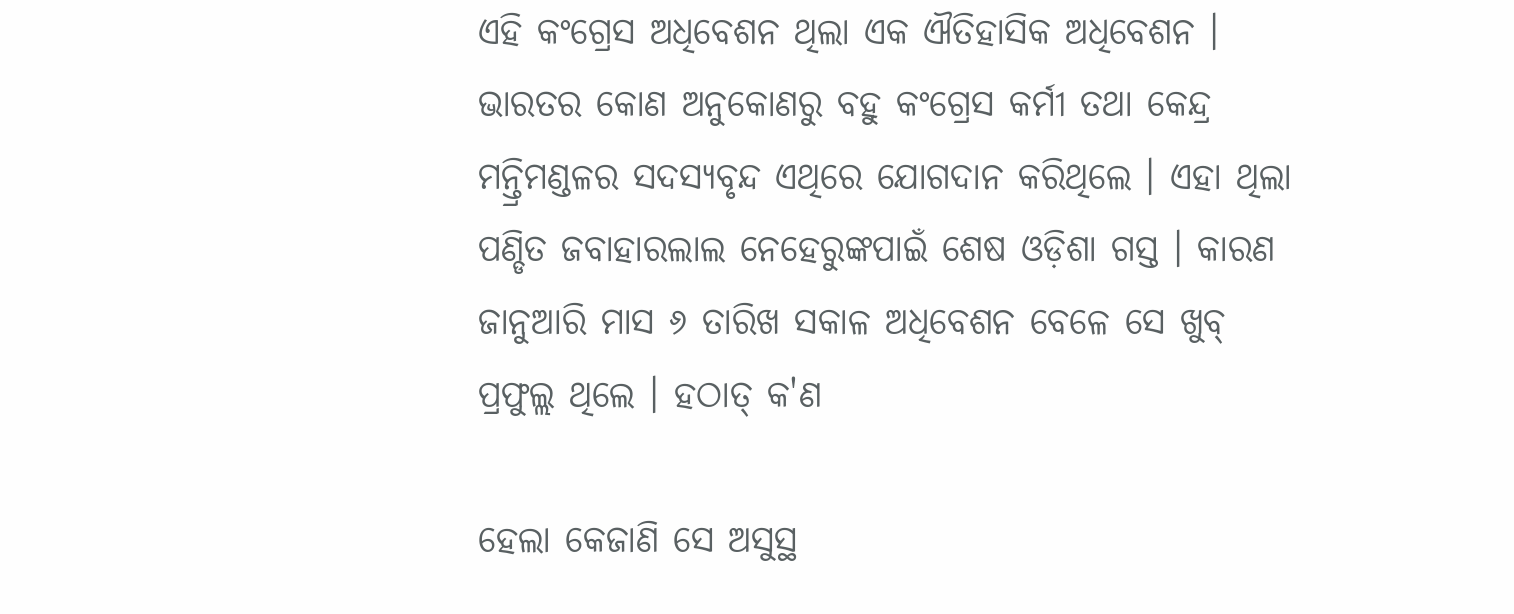ଏହି କଂଗ୍ରେସ ଅଧିବେଶନ ଥିଲା ଏକ ଐତିହାସିକ ଅଧିବେଶନ । ଭାରତର କୋଣ ଅନୁକୋଣରୁ ବହୁ କଂଗ୍ରେସ କର୍ମୀ ତ‌ଥା କେନ୍ଦ୍ର ମନ୍ତ୍ରିମଣ୍ଡଳର ସଦସ୍ୟବୃନ୍ଦ ଏଥିରେ ଯୋଗଦାନ କରିଥିଲେ । ଏହା ଥିଲା ପଣ୍ଡିତ ଜବାହାରଲାଲ ନେହେରୁଙ୍କପାଇଁ ଶେଷ ଓଡ଼ିଶା ଗସ୍ତ । କାରଣ ଜାନୁଆରି ମାସ ୬ ତାରିଖ ସକାଳ ଅଧିବେଶନ ବେଳେ ସେ ଖୁବ୍‍ ପ୍ରଫୁଲ୍ଲ ଥିଲେ । ହଠାତ୍‍ କ'ଣ

ହେଲା କେଜାଣି ସେ ଅସୁସ୍ଥ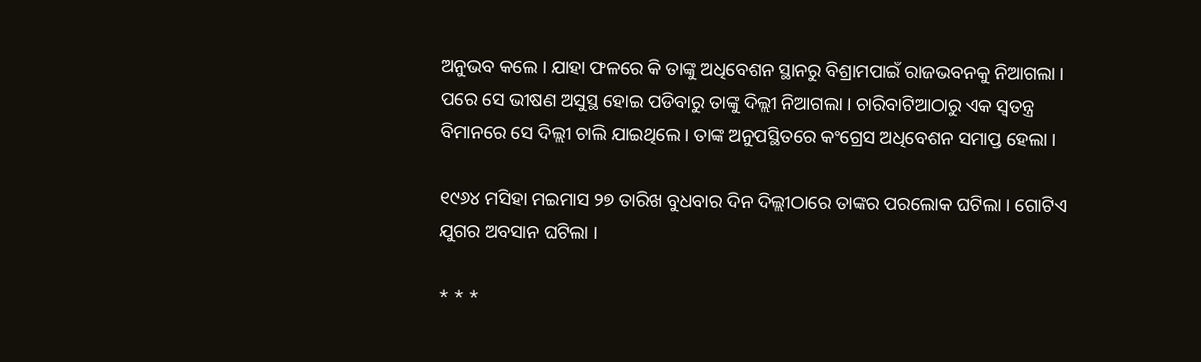ଅନୁଭବ କଲେ । ଯାହା ଫଳରେ କି ତାଙ୍କୁ ଅଧିବେଶନ ସ୍ଥାନରୁ ବିଶ୍ରାମପାଇଁ ରାଜଭବନକୁ ନିଆଗଲା । ପରେ ସେ ଭୀଷଣ ଅସୁସ୍ଥ ହୋଇ ପଡିବାରୁ ତାଙ୍କୁ ଦିଲ୍ଲୀ ନିଆଗଲା । ଚାରିବାଟିଆଠାରୁ ଏକ ସ୍ୱତନ୍ତ୍ର ବିମାନରେ ସେ ଦିଲ୍ଲୀ ଚାଲି ଯାଇଥିଲେ । ତାଙ୍କ ଅନୁପସ୍ଥିତରେ କଂଗ୍ରେସ ଅଧିବେଶନ ସମାପ୍ତ ହେଲା ।

୧୯୬୪ ମସିହା ମଇମାସ ୨୭ ତାରିଖ ବୁଧବାର ଦିନ ଦିଲ୍ଲୀଠାରେ ତାଙ୍କର ପରଲୋକ ଘଟିଲା । ଗୋଟିଏ ଯୁଗର ଅବସାନ ଘଟିଲା ।

* * *